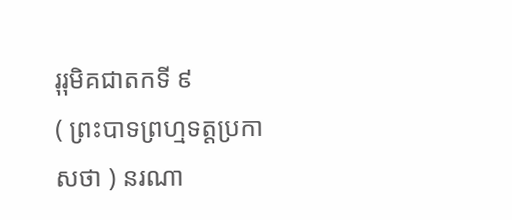រុរុមិគជាតកទី ៩
( ព្រះបាទព្រហ្មទត្តប្រកាសថា ) នរណា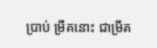ប្រាប់ ម្រឹគនោះ ជាម្រឹគ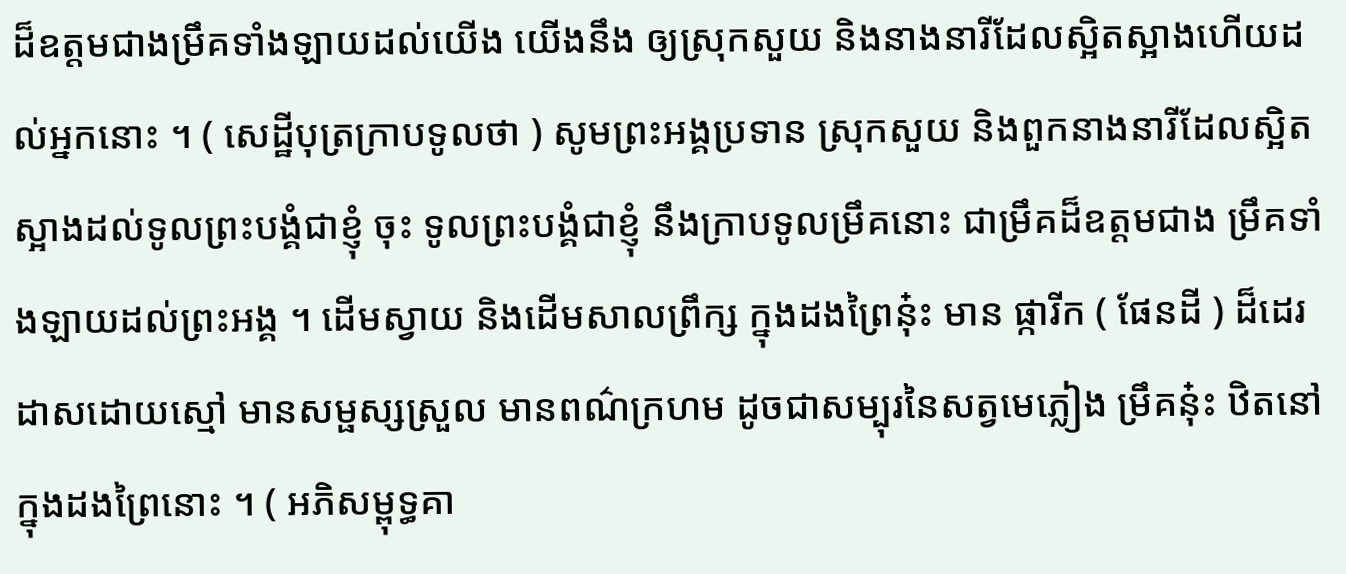ដ៏ឧត្តមជាងម្រឹគទាំងឡាយដល់យើង យើងនឹង ឲ្យស្រុកសួយ និងនាងនារីដែលស្អិតស្អាងហើយដល់អ្នកនោះ ។ ( សេដ្ឋីបុត្រក្រាបទូលថា ) សូមព្រះអង្គប្រទាន ស្រុកសួយ និងពួកនាងនារីដែលស្អិតស្អាងដល់ទូលព្រះបង្គំជាខ្ញុំ ចុះ ទូលព្រះបង្គំជាខ្ញុំ នឹងក្រាបទូលម្រឹគនោះ ជាម្រឹគដ៏ឧត្តមជាង ម្រឹគទាំងឡាយដល់ព្រះអង្គ ។ ដើមស្វាយ និងដើមសាលព្រឹក្ស ក្នុងដងព្រៃនុ៎ះ មាន ផ្ការីក ( ផែនដី ) ដ៏ដេរដាសដោយស្មៅ មានសម្ផស្សស្រួល មានពណ៌ក្រហម ដូចជាសម្បុរនៃសត្វមេភ្លៀង ម្រឹគនុ៎ះ ឋិតនៅ ក្នុងដងព្រៃនោះ ។ ( អភិសម្ពុទ្ធគា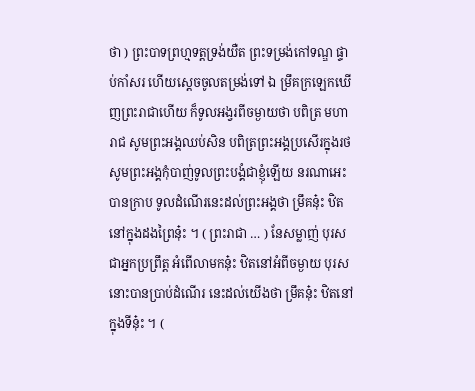ថា ) ព្រះបាទព្រហ្មទត្តទ្រង់យឺត ព្រះទម្រង់កៅទណ្ឌ ផ្ទាប់កាំសរ ហើយស្តេចចូលតម្រង់ទៅ ឯ ម្រឹគក្រឡេកឃើញព្រះរាជាហើយ ក៏ទូលអង្វរពីចម្ងាយថា បពិត្រ មហារាជ សូមព្រះអង្គឈប់សិន បពិត្រព្រះអង្គប្រសើរក្នុងរថ សូមព្រះអង្គកុំបាញ់ទូលព្រះបង្គំជាខ្ញុំឡើយ នរណាអេះ បានក្រាប ទូលដំណើរនេះដល់ព្រះអង្គថា ម្រឹគនុ៎ះ ឋិតនៅក្នុងដងព្រៃនុ៎ះ ។ ( ព្រះរាជា … ) នែសម្លាញ់ បុរសជាអ្នកប្រព្រឹត្ត អំពើលាមកនុ៎ះ ឋិតនៅអំពីចម្ងាយ បុរសនោះបានប្រាប់ដំណើរ នេះដល់យើងថា ម្រឹគនុ៎ះ ឋិតនៅក្នុងទីនុ៎ះ ។ (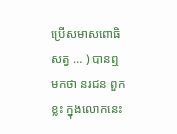ប្រើសមាសពោធិសត្វ … ) បានឮមកថា នរជន ពួកខ្លះ ក្នុងលោកនេះ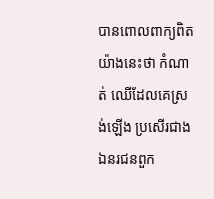បានពោលពាក្យពិតយ៉ាងនេះថា កំណាត់ ឈើដែលគេស្រង់ឡើង ប្រសើរជាង ឯនរជនពួក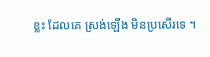ខ្លះ ដែលគេ ស្រង់ឡើង មិនប្រសើរទេ ។